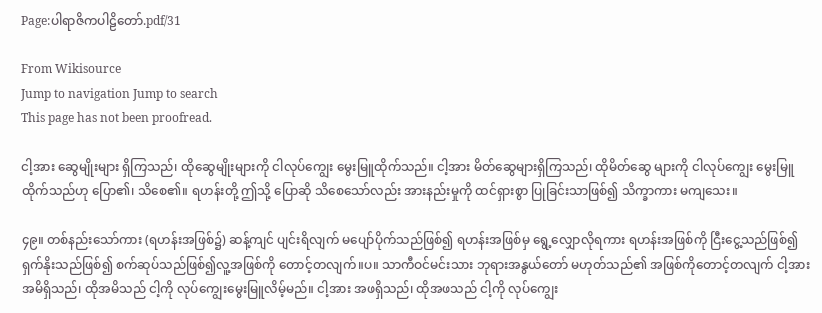Page:ပါရာဇိကပါဠိတော်.pdf/31

From Wikisource
Jump to navigation Jump to search
This page has not been proofread.

ငါ့အား ဆွေမျိုးများ ရှိကြသည်၊ ထိုဆွေမျိုးများကို ငါလုပ်ကျွေး မွေးမြူထိုက်သည်။ ငါ့အား မိတ်ဆွေများရှိကြသည်၊ ထိုမိတ်ဆွေ များကို ငါလုပ်ကျွေး မွေးမြူထိုက်သည်ဟု ပြော၏၊ သိစေ၏။ ရဟန်းတို့ ဤသို့ ပြောဆို သိစေသော်လည်း အားနည်းမှုကို ထင်ရှားစွာ ပြုခြင်းသာဖြစ်၍ သိက္ခာကား မကျသေး။

၄၉။ တစ်နည်းသော်ကား (ရဟန်းအဖြစ်၌) ဆန့်ကျင် ပျင်းရိလျက် မပျော်ပိုက်သည်ဖြစ်၍ ရဟန်းအဖြစ်မှ ရွေ့လျှောလိုရကား ရဟန်းအဖြစ်ကို ငြီးငွေ့သည်ဖြစ်၍ ရှက်နိုးသည်ဖြစ်၍ စက်ဆုပ်သည်ဖြစ်၍လူ့အဖြစ်ကို တောင့်တလျက်။ပ။ သာကီဝင်မင်းသား ဘုရားအနွယ်တော် မဟုတ်သည်၏ အဖြစ်ကိုတောင့်တလျက် ငါ့အား အမိရှိသည်၊ ထိုအမိသည် ငါ့ကို လုပ်ကျွေးမွေးမြူလိမ့်မည်။ ငါ့အား အဖရှိသည်၊ ထိုအဖသည် ငါ့ကို လုပ်ကျွေး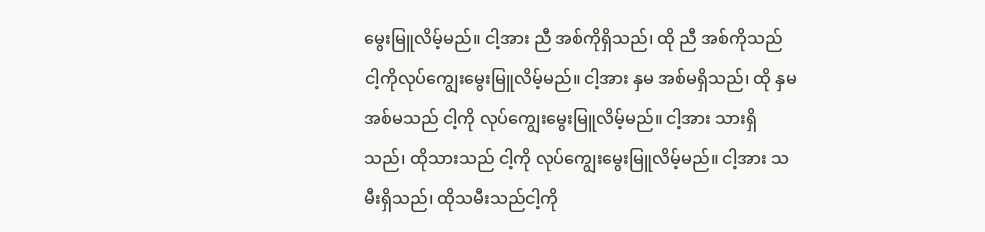မွေးမြူလိမ့်မည်။ ငါ့အား ညီ အစ်ကိုရှိသည်၊ ထို ညီ အစ်ကိုသည် ငါ့ကိုလုပ်ကျွေးမွေးမြူလိမ့်မည်။ ငါ့အား နှမ အစ်မရှိသည်၊ ထို နှမ အစ်မသည် ငါ့ကို လုပ်ကျွေးမွေးမြူလိမ့်မည်။ ငါ့အား သားရှိသည်၊ ထိုသားသည် ငါ့ကို လုပ်ကျွေးမွေးမြူလိမ့်မည်။ ငါ့အား သမီးရှိသည်၊ ထိုသမီးသည်ငါ့ကို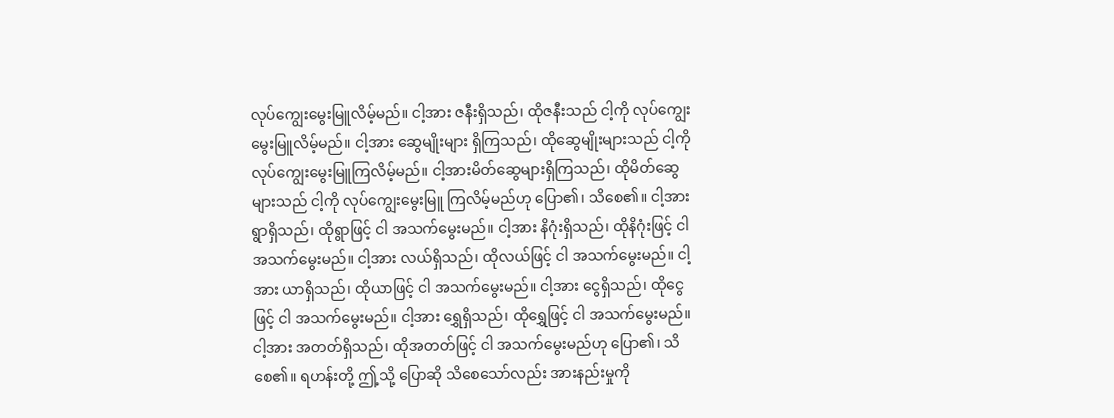လုပ်ကျွေးမွေးမြူလိမ့်မည်။ ငါ့အား ဇနီးရှိသည်၊ ထိုဇနီးသည် ငါ့ကို လုပ်ကျွေးမွေးမြူလိမ့်မည်။ ငါ့အား ဆွေမျိုးများ ရှိကြသည်၊ ထိုဆွေမျိုးများသည် ငါ့ကို လုပ်ကျွေးမွေးမြူကြလိမ့်မည်။ ငါ့အားမိတ်ဆွေများရှိကြသည်၊ ထိုမိတ်ဆွေများသည် ငါ့ကို လုပ်ကျွေးမွေးမြူ ကြလိမ့်မည်ဟု ပြော၏၊ သိစေ၏။ ငါ့အား ရွာရှိသည်၊ ထိုရွာဖြင့် ငါ အသက်မွေးမည်။ ငါ့အား နိဂုံးရှိသည်၊ ထိုနိဂုံးဖြင့် ငါ အသက်မွေးမည်။ ငါ့အား လယ်ရှိသည်၊ ထိုလယ်ဖြင့် ငါ အသက်မွေးမည်။ ငါ့အား ယာရှိသည်၊ ထိုယာဖြင့် ငါ အသက်မွေးမည်။ ငါ့အား ငွေရှိသည်၊ ထိုငွေဖြင့် ငါ အသက်မွေးမည်။ ငါ့အား ရွှေရှိသည်၊ ထိုရွှေဖြင့် ငါ အသက်မွေးမည်။ ငါ့အား အတတ်ရှိသည်၊ ထိုအတတ်ဖြင့် ငါ အသက်မွေးမည်ဟု ပြော၏၊ သိစေ၏။ ရဟန်းတို့ ဤ့သို့ ပြောဆို သိစေသော်လည်း အားနည်းမှုကို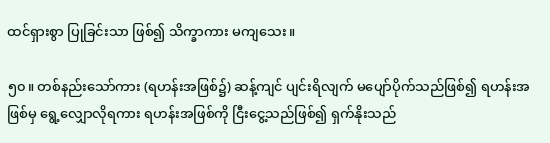ထင်ရှားစွာ ပြုခြင်းသာ ဖြစ်၍ သိက္ခာကား မကျသေး။

၅၀။ တစ်နည်းသော်ကား (ရဟန်းအဖြစ်၌) ဆန့်ကျင် ပျင်းရိလျက် မပျော်ပိုက်သည်ဖြစ်၍ ရဟန်းအဖြစ်မှ ရွေ့လျှောလိုရကား ရဟန်းအဖြစ်ကို ငြီးငွေ့သည်ဖြစ်၍ ရှက်နိုးသည်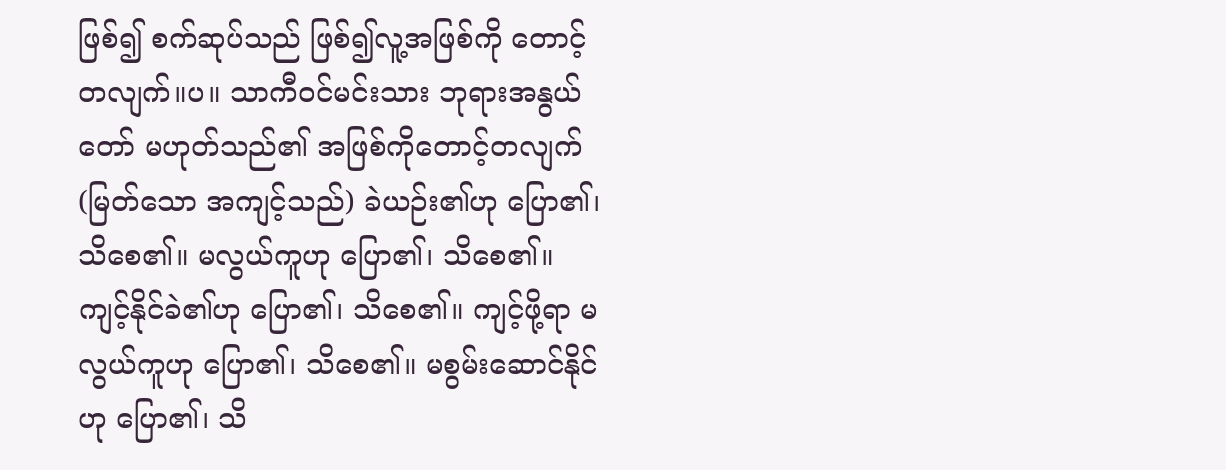ဖြစ်၍ စက်ဆုပ်သည် ဖြစ်၍လူ့အဖြစ်ကို တောင့်တလျက်။ပ။ သာကီဝင်မင်းသား ဘုရားအနွယ်တော် မဟုတ်သည်၏ အဖြစ်ကိုတောင့်တလျက် (မြတ်သော အကျင့်သည်) ခဲယဉ်း၏ဟု ပြော၏၊ သိစေ၏။ မလွယ်ကူဟု ပြော၏၊ သိစေ၏။ ကျင့်နိုင်ခဲ၏ဟု ပြော၏၊ သိစေ၏။ ကျင့်ဖို့ရာ မလွယ်ကူဟု ပြော၏၊ သိစေ၏။ မစွမ်းဆောင်နိုင်ဟု ပြော၏၊ သိ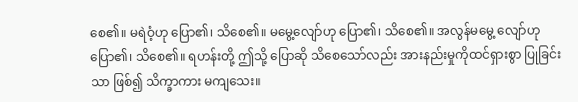စေ၏။ မရဲဝံ့ဟု ပြော၏၊ သိစေ၏။ မမွေ့လျော်ဟု ပြော၏၊ သိစေ၏။ အလွန်မမွေ့ လျော်ဟု ပြော၏၊ သိစေ၏။ ရဟန်းတို့ ဤသို့ ပြောဆို သိစေသော်လည်း အားနည်းမှုကိုထင်ရှားစွာ ပြုခြင်းသာ ဖြစ်၍ သိက္ခာကား မကျသေး။